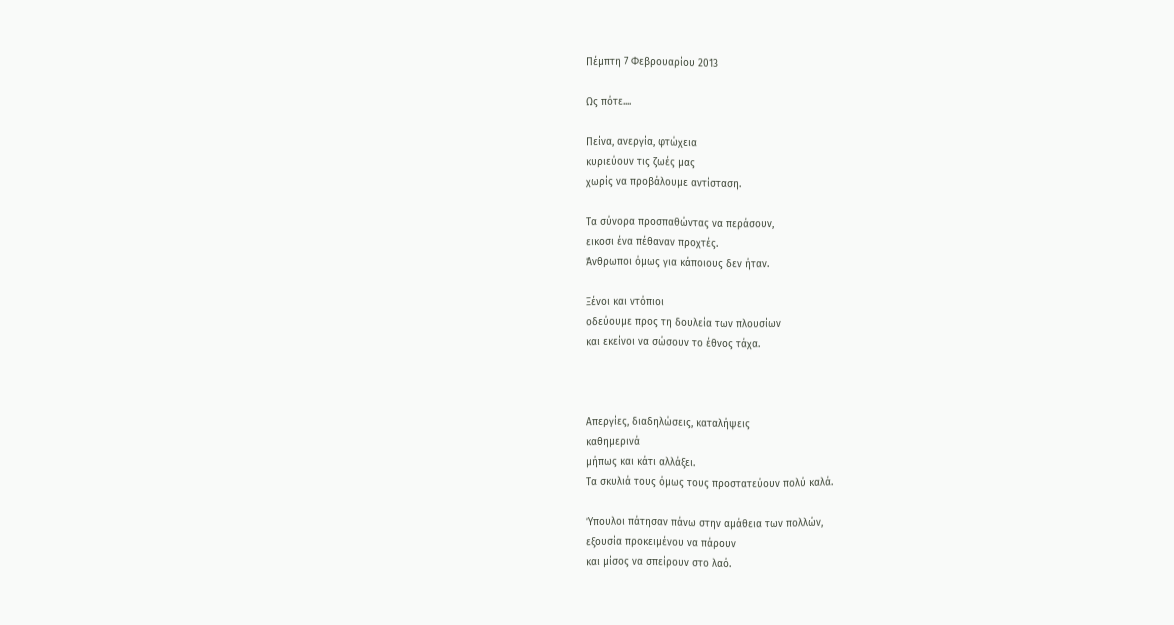Πέμπτη 7 Φεβρουαρίου 2013

Ως πότε....

Πείνα, ανεργία, φτώχεια
κυριεύουν τις ζωές μας
χωρίς να προβάλουμε αντίσταση.

Τα σύνορα προσπαθώντας να περάσουν,
εικοσι ένα πέθαναν προχτές.
Άνθρωποι όμως για κάποιους δεν ήταν.

Ξένοι και ντόπιοι
οδεύουμε προς τη δουλεία των πλουσίων
και εκείνοι να σώσουν το έθνος τάχα.



Απεργίες, διαδηλώσεις, καταλήψεις
καθημερινά
μήπως και κάτι αλλάξει.
Τα σκυλιά τους όμως τους προστατεύουν πολύ καλά.

Ύπουλοι πάτησαν πάνω στην αμάθεια των πολλών,
εξουσία προκειμένου να πάρουν
και μίσος να σπείρουν στο λαό.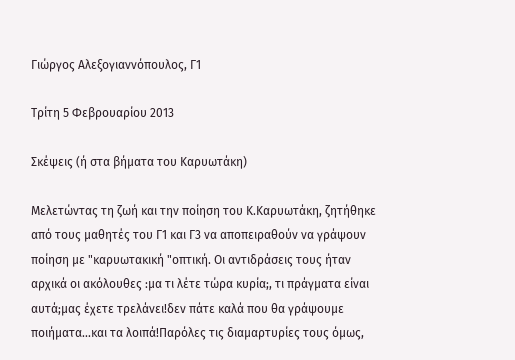Γιώργος Αλεξογιαννόπουλος, Γ1

Τρίτη 5 Φεβρουαρίου 2013

Σκέψεις (ή στα βήματα του Καρυωτάκη)

Μελετώντας τη ζωή και την ποίηση του Κ.Καρυωτάκη, ζητήθηκε από τους μαθητές του Γ1 και Γ3 να αποπειραθούν να γράψουν ποίηση με "καρυωτακική "οπτική. Οι αντιδράσεις τους ήταν αρχικά οι ακόλουθες :μα τι λέτε τώρα κυρία;, τι πράγματα είναι αυτά;μας έχετε τρελάνει!δεν πάτε καλά που θα γράψουμε ποιήματα...και τα λοιπά!Παρόλες τις διαμαρτυρίες τους όμως,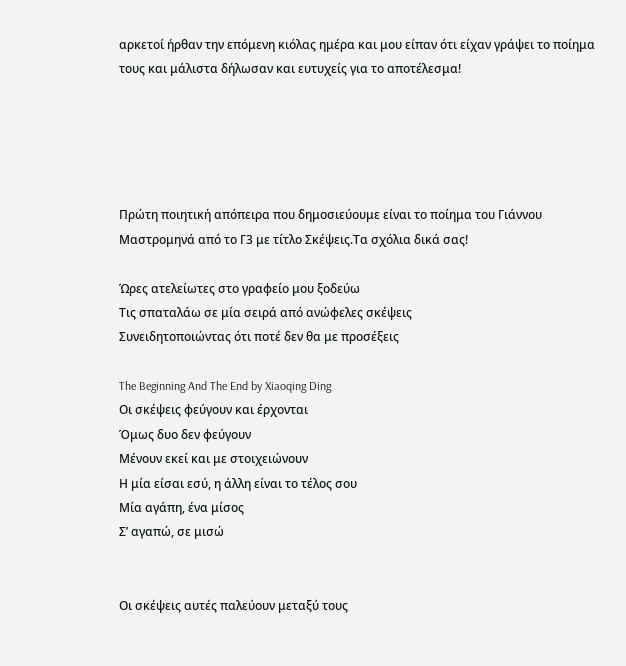αρκετοί ήρθαν την επόμενη κιόλας ημέρα και μου είπαν ότι είχαν γράψει το ποίημα τους και μάλιστα δήλωσαν και ευτυχείς για το αποτέλεσμα!





Πρώτη ποιητική απόπειρα που δημοσιεύουμε είναι το ποίημα του Γιάννου Μαστρομηνά από το Γ3 με τίτλο Σκέψεις.Τα σχόλια δικά σας!

Ώρες ατελείωτες στο γραφείο μου ξοδεύω
Τις σπαταλάω σε μία σειρά από ανώφελες σκέψεις
Συνειδητοποιώντας ότι ποτέ δεν θα με προσέξεις

The Beginning And The End by Xiaoqing Ding
Οι σκέψεις φεύγουν και έρχονται
Όμως δυο δεν φεύγουν
Μένουν εκεί και με στοιχειώνουν
Η μία είσαι εσύ, η άλλη είναι το τέλος σου
Μία αγάπη, ένα μίσος
Σ’ αγαπώ, σε μισώ


Οι σκέψεις αυτές παλεύουν μεταξύ τους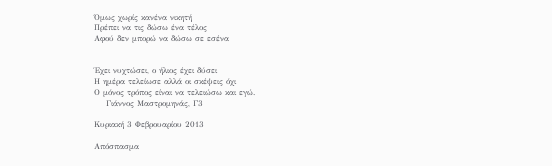Όμως χωρίς κανένα νικητή
Πρέπει να τις δώσω ένα τέλος
Αφού δεν μπορώ να δώσω σε εσένα


Έχει νυχτώσει, ο ήλιος έχει δύσει
Η ημέρα τελείωσε αλλά οι σκέψεις όχι
Ο μόνος τρόπος είναι να τελειώσω και εγώ.
    Γιάννος Μαστρομηνάς, Γ3

Κυριακή 3 Φεβρουαρίου 2013

Απόσπασμα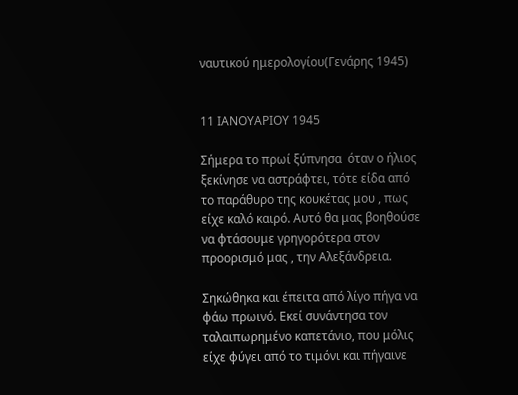ναυτικού ημερολογίου(Γενάρης 1945)


11 ΙΑΝΟΥΑΡΙΟΥ 1945

Σήμερα το πρωί ξύπνησα  όταν ο ήλιος ξεκίνησε να αστράφτει, τότε είδα από το παράθυρο της κουκέτας μου , πως είχε καλό καιρό. Αυτό θα μας βοηθούσε να φτάσουμε γρηγορότερα στον προορισμό μας , την Αλεξάνδρεια.

Σηκώθηκα και έπειτα από λίγο πήγα να φάω πρωινό. Εκεί συνάντησα τον ταλαιπωρημένο καπετάνιο, που μόλις είχε φύγει από το τιμόνι και πήγαινε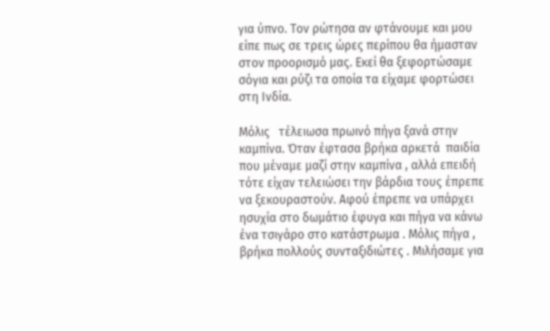για ύπνο. Τον ρώτησα αν φτάνουμε και μου είπε πως σε τρεις ώρες περίπου θα ήμασταν στον προορισμό μας. Εκεί θα ξεφορτώσαμε σόγια και ρύζι τα οποία τα είχαμε φορτώσει στη Ινδία.

Μόλις   τέλειωσα πρωινό πήγα ξανά στην καμπίνα. Όταν έφτασα βρήκα αρκετά  παιδία που μέναμε μαζί στην καμπίνα , αλλά επειδή τότε είχαν τελειώσει την βάρδια τους έπρεπε να ξεκουραστούν. Αφού έπρεπε να υπάρχει ησυχία στο δωμάτιο έφυγα και πήγα να κάνω ένα τσιγάρο στο κατάστρωμα . Μόλις πήγα , βρήκα πολλούς συνταξιδιώτες . Μιλήσαμε για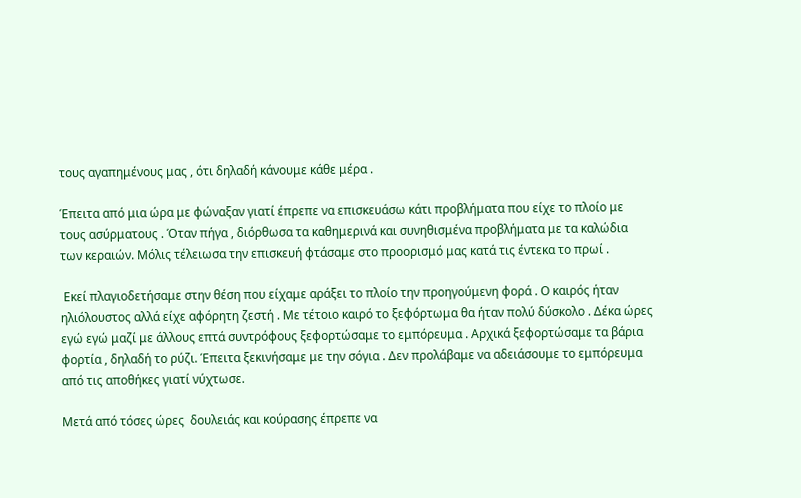τους αγαπημένους μας , ότι δηλαδή κάνουμε κάθε μέρα .

Έπειτα από μια ώρα με φώναξαν γιατί έπρεπε να επισκευάσω κάτι προβλήματα που είχε το πλοίο με τους ασύρματους . Όταν πήγα , διόρθωσα τα καθημερινά και συνηθισμένα προβλήματα με τα καλώδια των κεραιών. Μόλις τέλειωσα την επισκευή φτάσαμε στο προορισμό μας κατά τις έντεκα το πρωί .

 Εκεί πλαγιοδετήσαμε στην θέση που είχαμε αράξει το πλοίο την προηγούμενη φορά . Ο καιρός ήταν ηλιόλουστος αλλά είχε αφόρητη ζεστή . Με τέτοιο καιρό το ξεφόρτωμα θα ήταν πολύ δύσκολο . Δέκα ώρες εγώ εγώ μαζί με άλλους επτά συντρόφους ξεφορτώσαμε το εμπόρευμα . Αρχικά ξεφορτώσαμε τα βάρια φορτία , δηλαδή το ρύζι. Έπειτα ξεκινήσαμε με την σόγια . Δεν προλάβαμε να αδειάσουμε το εμπόρευμα από τις αποθήκες γιατί νύχτωσε.

Μετά από τόσες ώρες  δουλειάς και κούρασης έπρεπε να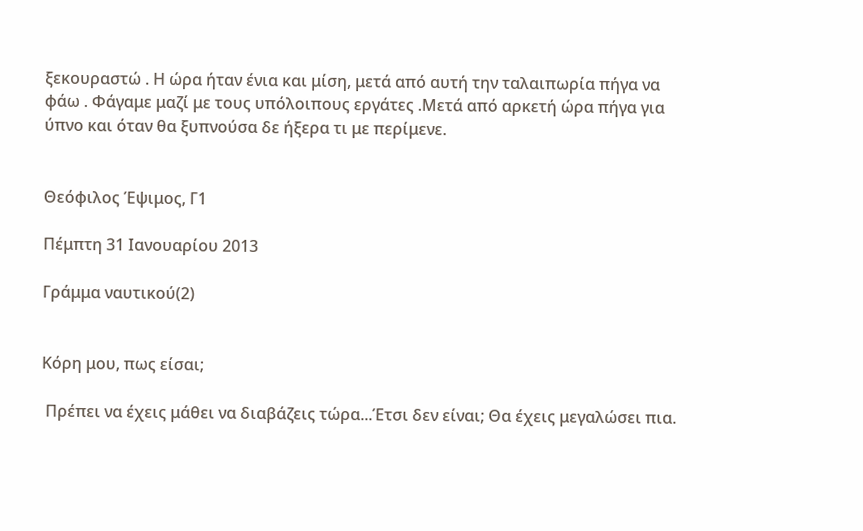ξεκουραστώ . Η ώρα ήταν ένια και μίση, μετά από αυτή την ταλαιπωρία πήγα να φάω . Φάγαμε μαζί με τους υπόλοιπους εργάτες .Μετά από αρκετή ώρα πήγα για ύπνο και όταν θα ξυπνούσα δε ήξερα τι με περίμενε.


Θεόφιλος Έψιμος, Γ1

Πέμπτη 31 Ιανουαρίου 2013

Γράμμα ναυτικού(2)


Κόρη μου, πως είσαι;

 Πρέπει να έχεις μάθει να διαβάζεις τώρα...Έτσι δεν είναι; Θα έχεις μεγαλώσει πια.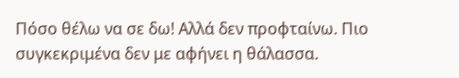Πόσο θέλω να σε δω! Αλλά δεν προφταίνω. Πιο συγκεκριμένα δεν με αφήνει η θάλασσα.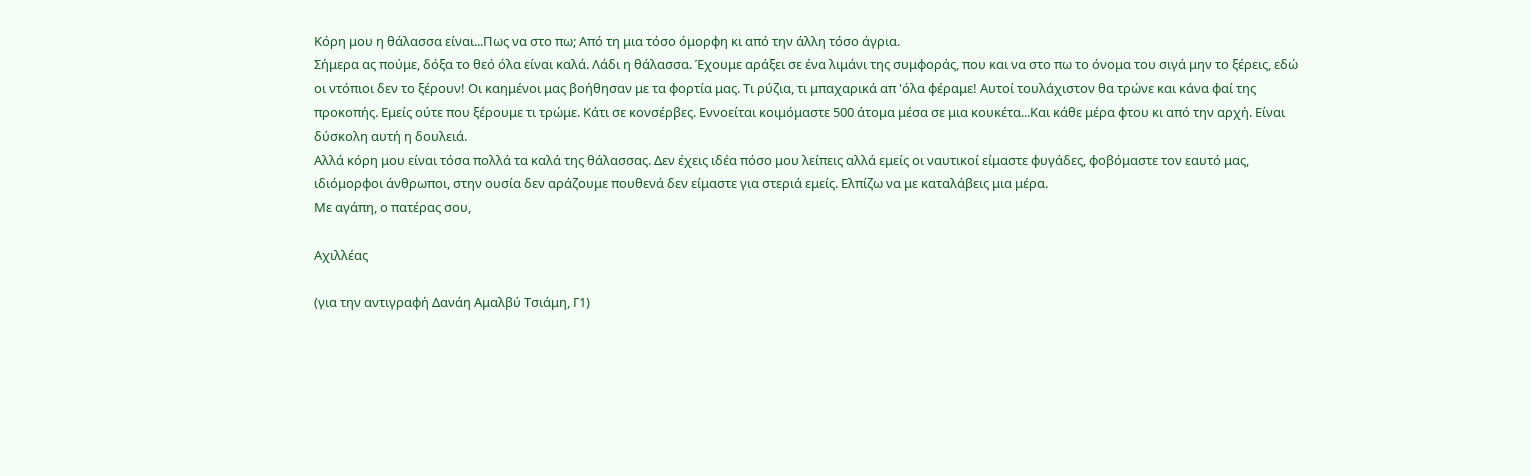Κόρη μου η θάλασσα είναι...Πως να στο πω; Από τη μια τόσο όμορφη κι από την άλλη τόσο άγρια.
Σήμερα ας πούμε, δόξα το θεό όλα είναι καλά. Λάδι η θάλασσα. Έχουμε αράξει σε ένα λιμάνι της συμφοράς, που και να στο πω το όνομα του σιγά μην το ξέρεις, εδώ οι ντόπιοι δεν το ξέρουν! Οι καημένοι μας βοήθησαν με τα φορτία μας. Τι ρύζια, τι μπαχαρικά απ 'όλα φέραμε! Αυτοί τουλάχιστον θα τρώνε και κάνα φαί της προκοπής. Εμείς ούτε που ξέρουμε τι τρώμε. Κάτι σε κονσέρβες. Εννοείται κοιμόμαστε 500 άτομα μέσα σε μια κουκέτα...Και κάθε μέρα φτου κι από την αρχή. Είναι δύσκολη αυτή η δουλειά.
Αλλά κόρη μου είναι τόσα πολλά τα καλά της θάλασσας. Δεν έχεις ιδέα πόσο μου λείπεις αλλά εμείς οι ναυτικοί είμαστε φυγάδες, φοβόμαστε τον εαυτό μας, ιδιόμορφοι άνθρωποι, στην ουσία δεν αράζουμε πουθενά δεν είμαστε για στεριά εμείς. Ελπίζω να με καταλάβεις μια μέρα.
Με αγάπη, ο πατέρας σου,

Αχιλλέας

(για την αντιγραφή Δανάη Αμαλβύ Τσιάμη, Γ1)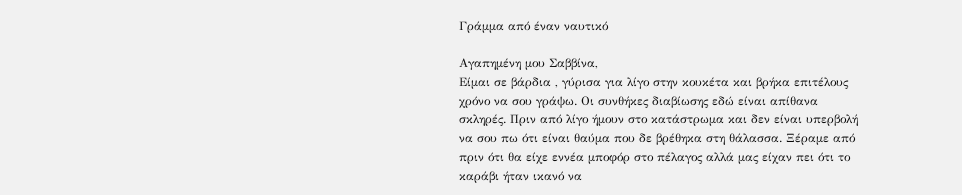Γράμμα από έναν ναυτικό

Αγαπημένη μου Σαββίνα,
Είμαι σε βάρδια , γύρισα για λίγο στην κουκέτα και βρήκα επιτέλους χρόνο να σου γράψω. Οι συνθήκες διαβίωσης εδώ είναι απίθανα σκληρές. Πριν από λίγο ήμουν στο κατάστρωμα και δεν είναι υπερβολή να σου πω ότι είναι θαύμα που δε βρέθηκα στη θάλασσα. Ξέραμε από πριν ότι θα είχε εννέα μποφόρ στο πέλαγος αλλά μας είχαν πει ότι το καράβι ήταν ικανό να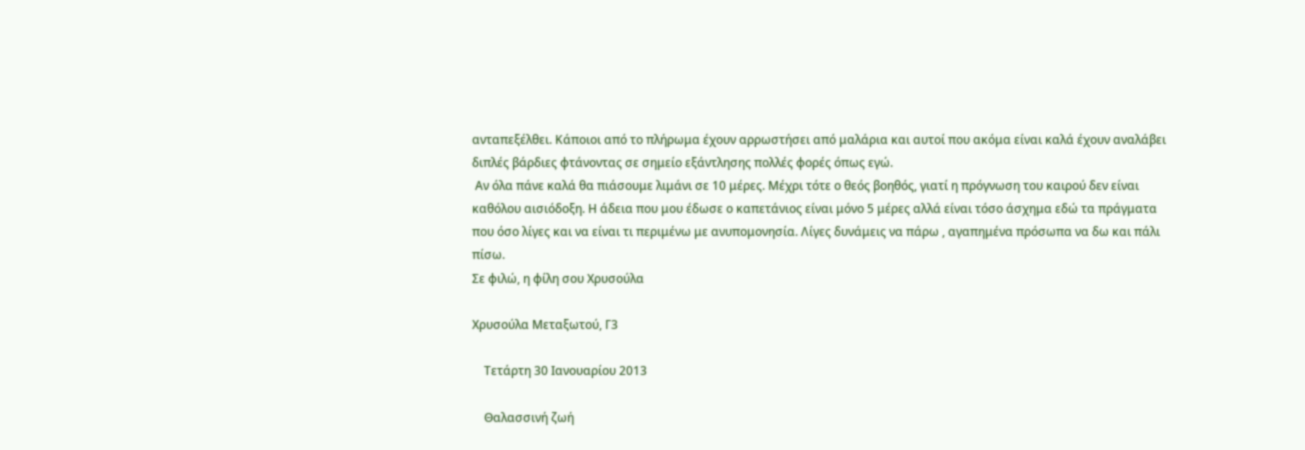ανταπεξέλθει. Κάποιοι από το πλήρωμα έχουν αρρωστήσει από μαλάρια και αυτοί που ακόμα είναι καλά έχουν αναλάβει διπλές βάρδιες φτάνοντας σε σημείο εξάντλησης πολλές φορές όπως εγώ.
 Αν όλα πάνε καλά θα πιάσουμε λιμάνι σε 10 μέρες. Μέχρι τότε ο θεός βοηθός, γιατί η πρόγνωση του καιρού δεν είναι καθόλου αισιόδοξη. Η άδεια που μου έδωσε ο καπετάνιος είναι μόνο 5 μέρες αλλά είναι τόσο άσχημα εδώ τα πράγματα που όσο λίγες και να είναι τι περιμένω με ανυπομονησία. Λίγες δυνάμεις να πάρω , αγαπημένα πρόσωπα να δω και πάλι πίσω.
Σε φιλώ, η φίλη σου Χρυσούλα

Χρυσούλα Μεταξωτού, Γ3

    Τετάρτη 30 Ιανουαρίου 2013

    Θαλασσινή ζωή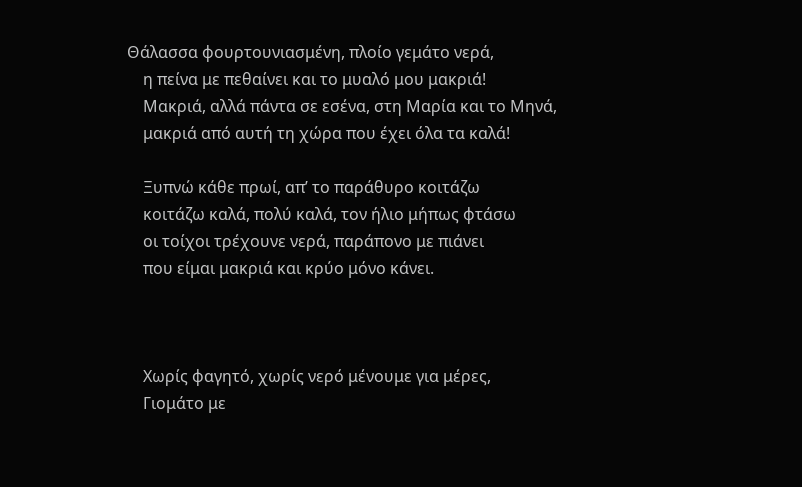Θάλασσα φουρτουνιασμένη, πλοίο γεμάτο νερά,
    η πείνα με πεθαίνει και το μυαλό μου μακριά!
    Μακριά, αλλά πάντα σε εσένα, στη Μαρία και το Μηνά,
    μακριά από αυτή τη χώρα που έχει όλα τα καλά!

    Ξυπνώ κάθε πρωί, απ’ το παράθυρο κοιτάζω
    κοιτάζω καλά, πολύ καλά, τον ήλιο μήπως φτάσω
    οι τοίχοι τρέχουνε νερά, παράπονο με πιάνει
    που είμαι μακριά και κρύο μόνο κάνει.



    Χωρίς φαγητό, χωρίς νερό μένουμε για μέρες,
    Γιομάτο με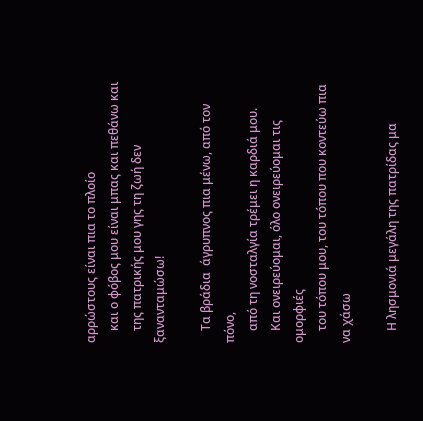αρρώστους είναι πια το πλοίο
    και ο φόβος μου είναι μπας και πεθάνω και
    της πατρικής μου γης τη ζωή δεν ξανανταμώσω!

    Τα βράδια  άγρυπνος πια μένω, από τον πόνο,
    από τη νοσταλγία τρέμει η καρδιά μου.
    Και ονειρεύομαι, όλο ονειρεύομαι τις ομορφιές
    του τόπου μου, του τόπου που κοντεύω πια να χάσω

    Η λησμονιά μεγάλη της πατρίδας μα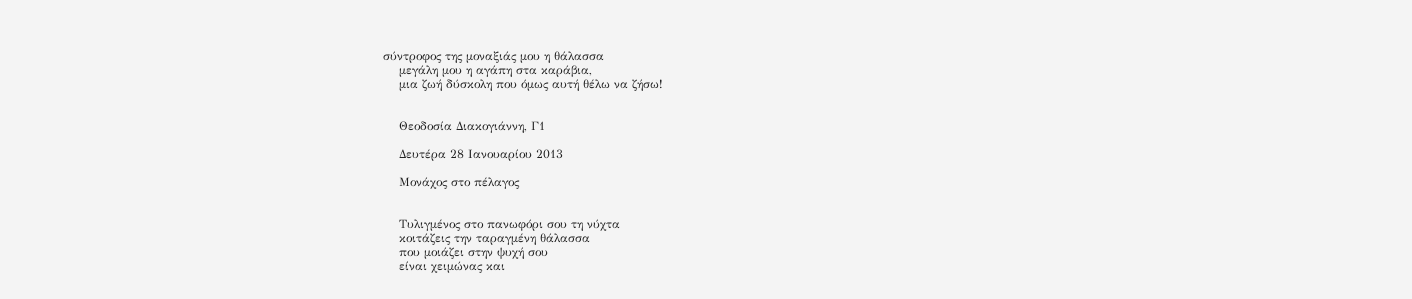σύντροφος της μοναξιάς μου η θάλασσα
    μεγάλη μου η αγάπη στα καράβια,
    μια ζωή δύσκολη που όμως αυτή θέλω να ζήσω!


    Θεοδοσία Διακογιάννη, Γ1

    Δευτέρα 28 Ιανουαρίου 2013

    Μονάχος στο πέλαγος


    Τυλιγμένος στο πανωφόρι σου τη νύχτα
    κοιτάζεις την ταραγμένη θάλασσα
    που μοιάζει στην ψυχή σου
    είναι χειμώνας και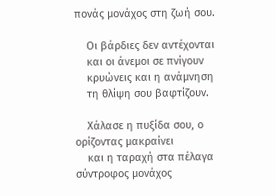πονάς μονάχος στη ζωή σου.

    Οι βάρδιες δεν αντέχονται
    και οι άνεμοι σε πνίγουν
    κρυώνεις και η ανάμνηση
    τη θλίψη σου βαφτίζουν.

    Χάλασε η πυξίδα σου, ο ορίζοντας μακραίνει
    και η ταραχή στα πέλαγα σύντροφος μονάχος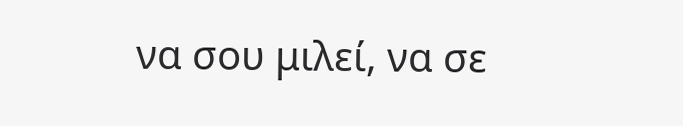να σου μιλεί, να σε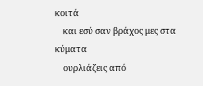κοιτά
    και εσύ σαν βράχος μες στα κύματα
    ουρλιάζεις από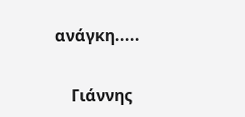ανάγκη.....

    Γιάννης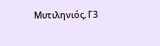Μυτιληνιός, Γ3